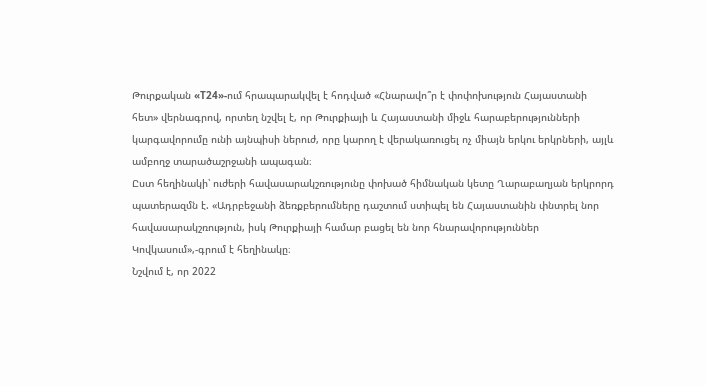Թուրքական «T24»-ում հրապարակվել է հոդված «Հնարավո՞ր է փոփոխություն Հայաստանի հետ» վերնագրով, որտեղ նշվել է, որ Թուրքիայի և Հայաստանի միջև հարաբերությունների կարգավորումը ունի այնպիսի ներուժ, որը կարող է վերակառուցել ոչ միայն երկու երկրների, այլև ամբողջ տարածաշրջանի ապագան։
Ըստ հեղինակի՝ ուժերի հավասարակշռությունը փոխած հիմնական կետը Ղարաբաղյան երկրորդ պատերազմն է. «Ադրբեջանի ձեռքբերումները դաշտում ստիպել են Հայաստանին փնտրել նոր հավասարակշռություն, իսկ Թուրքիայի համար բացել են նոր հնարավորություններ Կովկասում»,-գրում է հեղինակը։
Նշվում է, որ 2022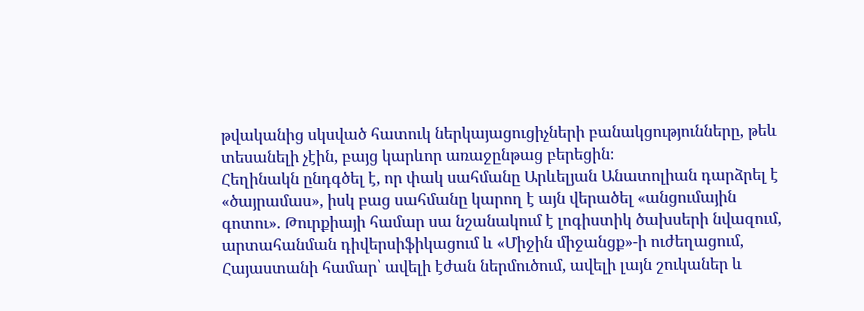թվականից սկսված հատուկ ներկայացուցիչների բանակցությունները, թեև տեսանելի չէին, բայց կարևոր առաջընթաց բերեցին։
Հեղինակն ընդգծել է, որ փակ սահմանը Արևելյան Անատոլիան դարձրել է «ծայրամաս», իսկ բաց սահմանը կարող է այն վերածել «անցումային գոտու». Թուրքիայի համար սա նշանակում է լոգիստիկ ծախսերի նվազում, արտահանման դիվերսիֆիկացում և «Միջին միջանցք»-ի ուժեղացում, Հայաստանի համար՝ ավելի էժան ներմուծում, ավելի լայն շուկաներ և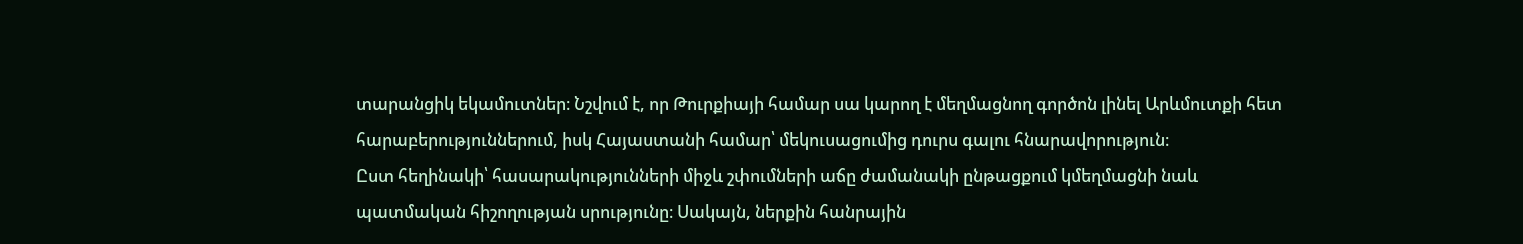տարանցիկ եկամուտներ։ Նշվում է, որ Թուրքիայի համար սա կարող է մեղմացնող գործոն լինել Արևմուտքի հետ հարաբերություններում, իսկ Հայաստանի համար՝ մեկուսացումից դուրս գալու հնարավորություն։
Ըստ հեղինակի՝ հասարակությունների միջև շփումների աճը ժամանակի ընթացքում կմեղմացնի նաև պատմական հիշողության սրությունը։ Սակայն, ներքին հանրային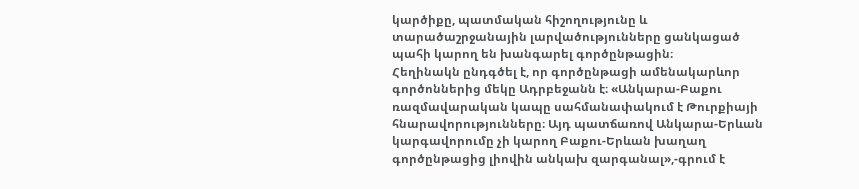կարծիքը, պատմական հիշողությունը և տարածաշրջանային լարվածությունները ցանկացած պահի կարող են խանգարել գործընթացին։
Հեղինակն ընդգծել է, որ գործընթացի ամենակարևոր գործոններից մեկը Ադրբեջանն է։ «Անկարա-Բաքու ռազմավարական կապը սահմանափակում է Թուրքիայի հնարավորությունները։ Այդ պատճառով Անկարա-Երևան կարգավորումը չի կարող Բաքու-Երևան խաղաղ գործընթացից լիովին անկախ զարգանալ»,-գրում է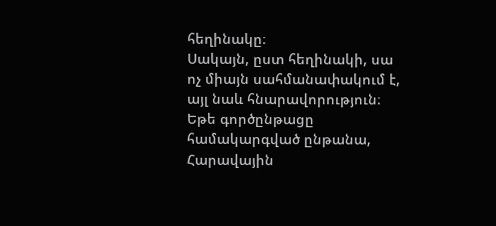հեղինակը։
Սակայն, ըստ հեղինակի, սա ոչ միայն սահմանափակում է, այլ նաև հնարավորություն։ Եթե գործընթացը համակարգված ընթանա, Հարավային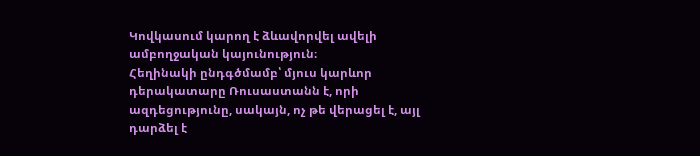Կովկասում կարող է ձևավորվել ավելի ամբողջական կայունություն։
Հեղինակի ընդգծմամբ՝ մյուս կարևոր դերակատարը Ռուսաստանն է, որի ազդեցությունը, սակայն, ոչ թե վերացել է, այլ դարձել է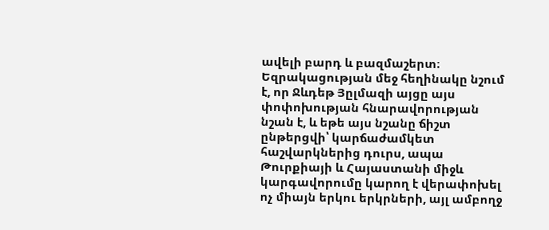ավելի բարդ և բազմաշերտ։
Եզրակացության մեջ հեղինակը նշում է, որ Ջևդեթ Յըլմազի այցը այս փոփոխության հնարավորության նշան է, և եթե այս նշանը ճիշտ ընթերցվի՝ կարճաժամկետ հաշվարկներից դուրս, ապա Թուրքիայի և Հայաստանի միջև կարգավորումը կարող է վերափոխել ոչ միայն երկու երկրների, այլ ամբողջ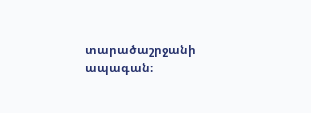տարածաշրջանի ապագան։